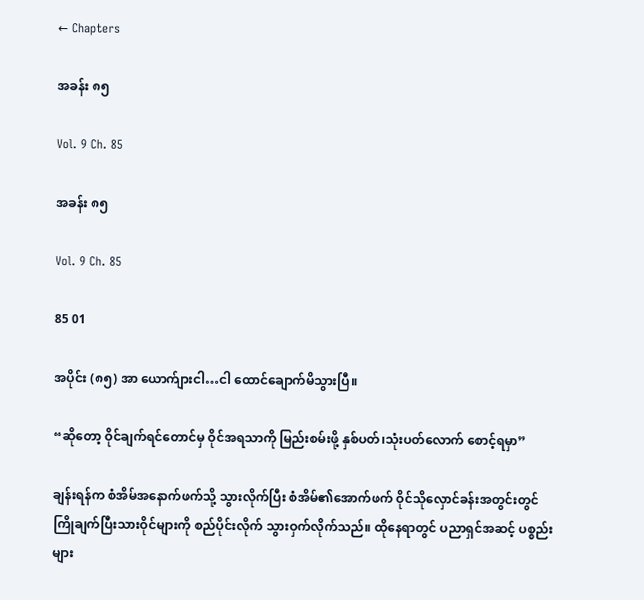← Chapters

အခန်း ၈၅

Vol. 9 Ch. 85

အခန်း ၈၅

Vol. 9 Ch. 85

85 01

အပိုင်း (၈၅) အာ ယောက်ျားငါ…ငါ ထောင်ချောက်မိသွားပြီ။

“ဆိုတော့ ဝိုင်ချက်ရင်တောင်မှ ဝိုင်အရသာကို မြည်းစမ်းဖို့ နှစ်ပတ်၊သုံးပတ်လောက် စောင့်ရမှာ”

ချန်းရန်က စံအိမ်အနောက်ဖက်သို့ သွားလိုက်ပြီး စံအိမ်၏အောက်ဖက် ဝိုင်သိုလှောင်ခန်းအတွင်းတွင် ကြိုချက်ပြီးသားဝိုင်များကို စည်ပိုင်းလိုက် သွားဝှက်လိုက်သည်။ ထိုနေရာတွင် ပညာရှင်အဆင့် ပစ္စည်းများ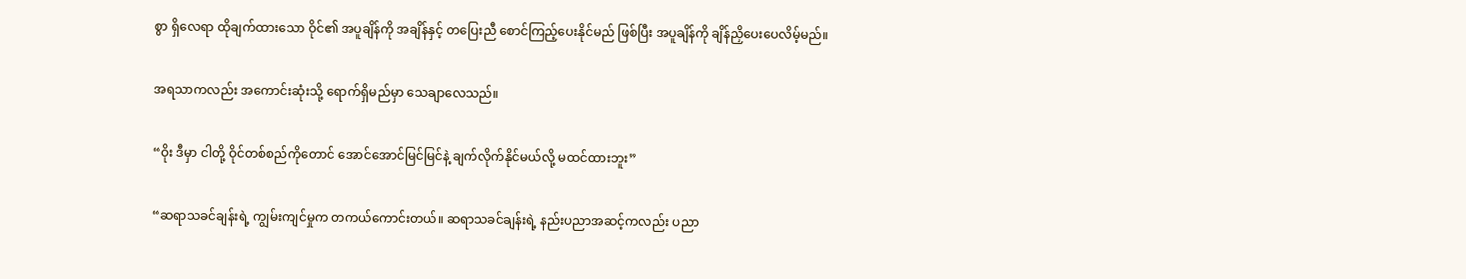စွာ ရှိလေရာ ထိုချက်ထားသော ဝိုင်၏ အပူချိန်ကို အချိန်နှင့် တပြေးညီ စောင်ကြည့်ပေးနိုင်မည် ဖြစ်ပြီး အပူချိန်ကို ချိန်ညှိပေးပေလိမ့်မည်။

အရသာကလည်း အကောင်းဆုံးသို့ ရောက်ရှိမည်မှာ သေချာလေသည်။

“ဝိုး ဒီမှာ ငါတို့ ဝိုင်တစ်စည်ကိုတောင် အောင်အောင်မြင်မြင်နဲ့ ချက်လိုက်နိုင်မယ်လို့ မထင်ထားဘူး”

“ဆရာသခင်ချန်းရဲ့ ကျွမ်းကျင်မှုက တကယ်ကောင်းတယ်။ ဆရာသခင်ချန်းရဲ့ နည်းပညာအဆင့်ကလည်း ပညာ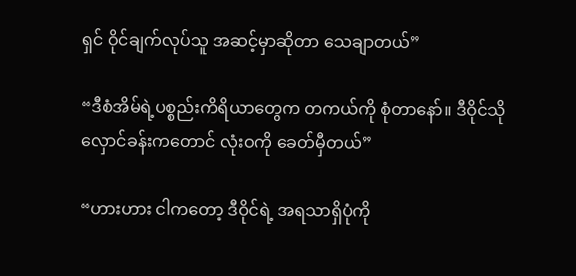ရှင် ဝိုင်ချက်လုပ်သူ အဆင့်မှာဆိုတာ သေချာတယ်”

“ဒီစံအိမ်ရဲ့ပစ္စည်းကိရိယာတွေက တကယ်ကို စုံတာနော်။ ဒီဝိုင်သိုလှောင်ခန်းကတောင် လုံးဝကို ခေတ်မှီတယ်”

“ဟားဟား ငါကတော့ ဒီဝိုင်ရဲ့ အရသာရှိပုံကို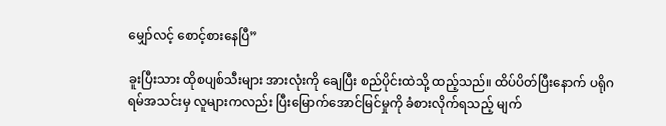မျှော်လင့် စောင့်စားနေပြီ”

ခူးပြီးသား ထိုစပျစ်သီးများ အားလုံးကို ချေပြီး စည်ပိုင်းထဲသို့ ထည့်သည်။ ထိပ်ပိတ်ပြီးနောက် ပရိုဂရမ်အသင်းမှ လူများကလည်း ပြီးမြောက်အောင်မြင်မှုကို ခံစားလိုက်ရသည့် မျက်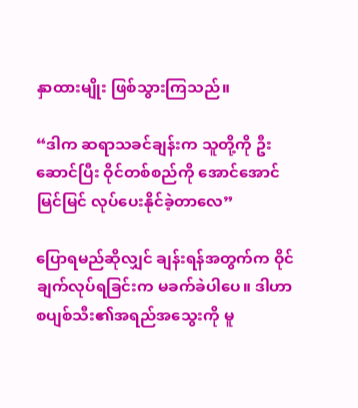နှာထားမျိုး ဖြစ်သွားကြသည်။

“ဒါက ဆရာသခင်ချန်းက သူတို့ကို ဦးဆောင်ပြီး ဝိုင်တစ်စည်ကို အောင်အောင်မြင်မြင် လုပ်ပေးနိုင်ခဲ့တာလေ”

ပြောရမည်ဆိုလျှင် ချန်းရန်အတွက်က ဝိုင်ချက်လုပ်ရခြင်းက မခက်ခဲပါပေ။ ဒါဟာ စပျစ်သီး၏အရည်အသွေးကို မူ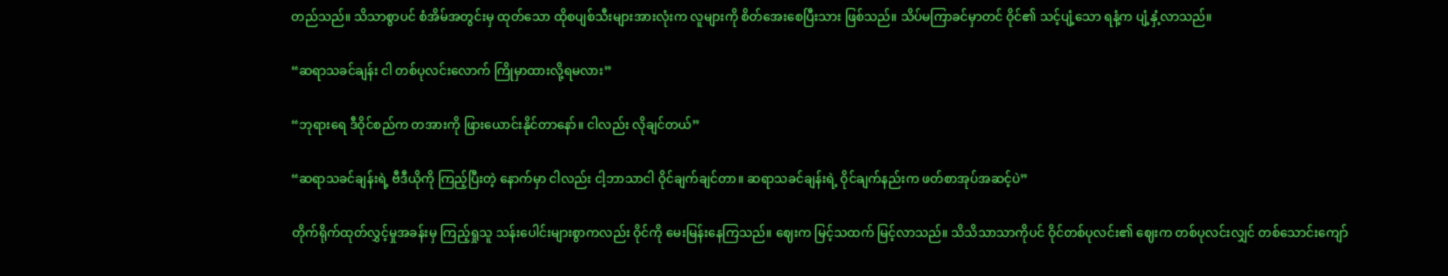တည်သည်။ သိသာစွာပင် စံအိမ်အတွင်းမှ ထုတ်သော ထိုစပျစ်သီးများအားလုံးက လူများကို စိတ်အေးစေပြီးသား ဖြစ်သည်။ သိပ်မကြာခင်မှာတင် ဝိုင်၏ သင့်ပျံ့သော ရနံ့က ပျံ့နှံ့လာသည်။

“ဆရာသခင်ချန်း ငါ တစ်ပုလင်းလောက် ကြိုမှာထားလို့ရမလား”

“ဘုရားရေ ဒီဝိုင်စည်က တအားကို ဖြားယောင်းနိုင်တာနော်။ ငါလည်း လိုချင်တယ်”

“ဆရာသခင်ချန်းရဲ့ ဗီဒီယိုကို ကြည့်ပြီးတဲ့ နောက်မှာ ငါလည်း ငါ့ဘာသာငါ ဝိုင်ချက်ချင်တာ။ ဆရာသခင်ချန်းရဲ့ ဝိုင်ချက်နည်းက ဖတ်စာအုပ်အဆင့်ပဲ”

တိုက်ရိုက်ထုတ်လွှင့်မှုအခန်းမှ ကြည့်ရှုသူ သန်းပေါင်းများစွာကလည်း ဝိုင်ကို မေးမြန်းနေကြသည်။ ဈေးက မြင့်သထက် မြင့်လာသည်။ သိသိသာသာကိုပင် ဝိုင်တစ်ပုလင်း၏ ဈေးက တစ်ပုလင်းလျှင် တစ်သောင်းကျော်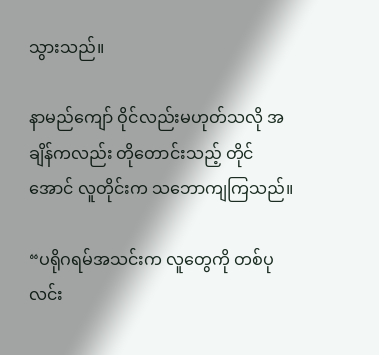သွားသည်။

နာမည်ကျော် ဝိုင်လည်းမဟုတ်သလို အချိန်ကလည်း တိုတောင်းသည့် တိုင်အောင် လူတိုင်းက သဘောကျကြသည်။

“ပရိုဂရမ်အသင်းက လူတွေကို တစ်ပုလင်း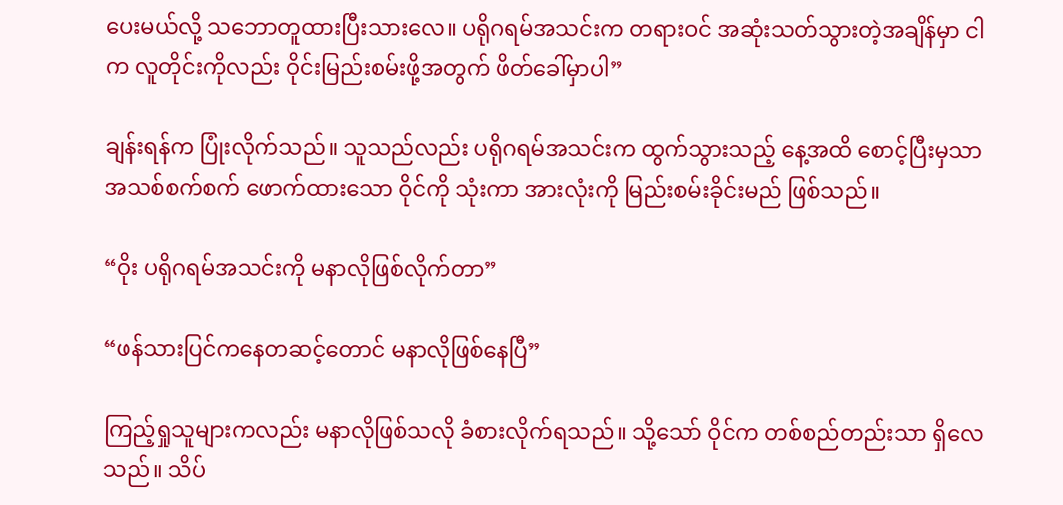ပေးမယ်လို့ သဘောတူထားပြီးသားလေ။ ပရိုဂရမ်အသင်းက တရားဝင် အဆုံးသတ်သွားတဲ့အချိန်မှာ ငါက လူတိုင်းကိုလည်း ဝိုင်းမြည်းစမ်းဖို့အတွက် ဖိတ်ခေါ်မှာပါ”

ချန်းရန်က ပြုံးလိုက်သည်။ သူသည်လည်း ပရိုဂရမ်အသင်းက ထွက်သွားသည့် နေ့အထိ စောင့်ပြီးမှသာ အသစ်စက်စက် ဖောက်ထားသော ဝိုင်ကို သုံးကာ အားလုံးကို မြည်းစမ်းခိုင်းမည် ဖြစ်သည်။

“ဝိုး ပရိုဂရမ်အသင်းကို မနာလိုဖြစ်လိုက်တာ”

“ဖန်သားပြင်ကနေတဆင့်တောင် မနာလိုဖြစ်နေပြီ”

ကြည့်ရှုသူများကလည်း မနာလိုဖြစ်သလို ခံစားလိုက်ရသည်။ သို့သော် ဝိုင်က တစ်စည်တည်းသာ ရှိလေသည်။ သိပ်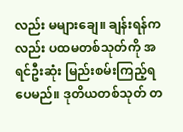လည်း မများချေ။ ချန်းရန်ကလည်း ပထမတစ်သုတ်ကို အရင်ဦးဆုံး မြည်းစမ်းကြည့်ရပေမည်။ ဒုတိယတစ်သုတ် တ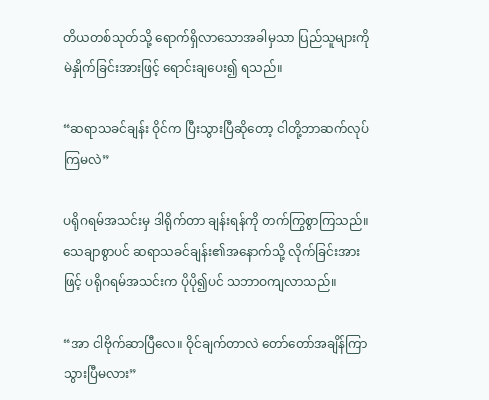တိယတစ်သုတ်သို့ ရောက်ရှိလာသောအခါမှသာ ပြည်သူများကို မဲနှိုက်ခြင်းအားဖြင့် ရောင်းချပေး၍ ရသည်။

“ဆရာသခင်ချန်း ဝိုင်က ပြီးသွားပြီဆိုတော့ ငါတို့ဘာဆက်လုပ်ကြမလဲ”

ပရိုဂရမ်အသင်းမှ ဒါရိုက်တာ ချန်းရန်ကို တက်ကြွစွာကြသည်။ သေချာစွာပင် ဆရာသခင်ချန်း၏အနောက်သို့ လိုက်ခြင်းအားဖြင့် ပရိုဂရမ်အသင်းက ပိုပို၍ပင် သဘာဝကျလာသည်။

“အာ ငါဗိုက်ဆာပြီလေ။ ဝိုင်ချက်တာလဲ တော်တော်အချိန်ကြာသွားပြီမလား”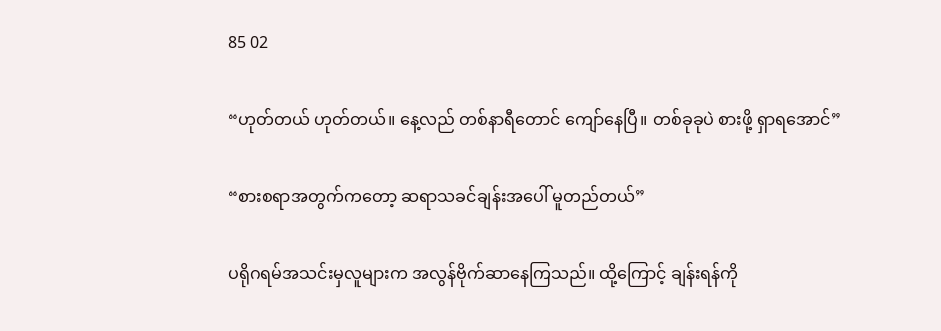85 02

“ဟုတ်တယ် ဟုတ်တယ်။ နေ့လည် တစ်နာရီတောင် ကျော်နေပြီ။ တစ်ခုခုပဲ စားဖို့ ရှာရအောင်”

“စားစရာအတွက်ကတော့ ဆရာသခင်ချန်းအပေါ် မူတည်တယ်”

ပရိုဂရမ်အသင်းမှလူများက အလွန်ဗိုက်ဆာနေကြသည်။ ထို့ကြောင့် ချန်းရန်ကို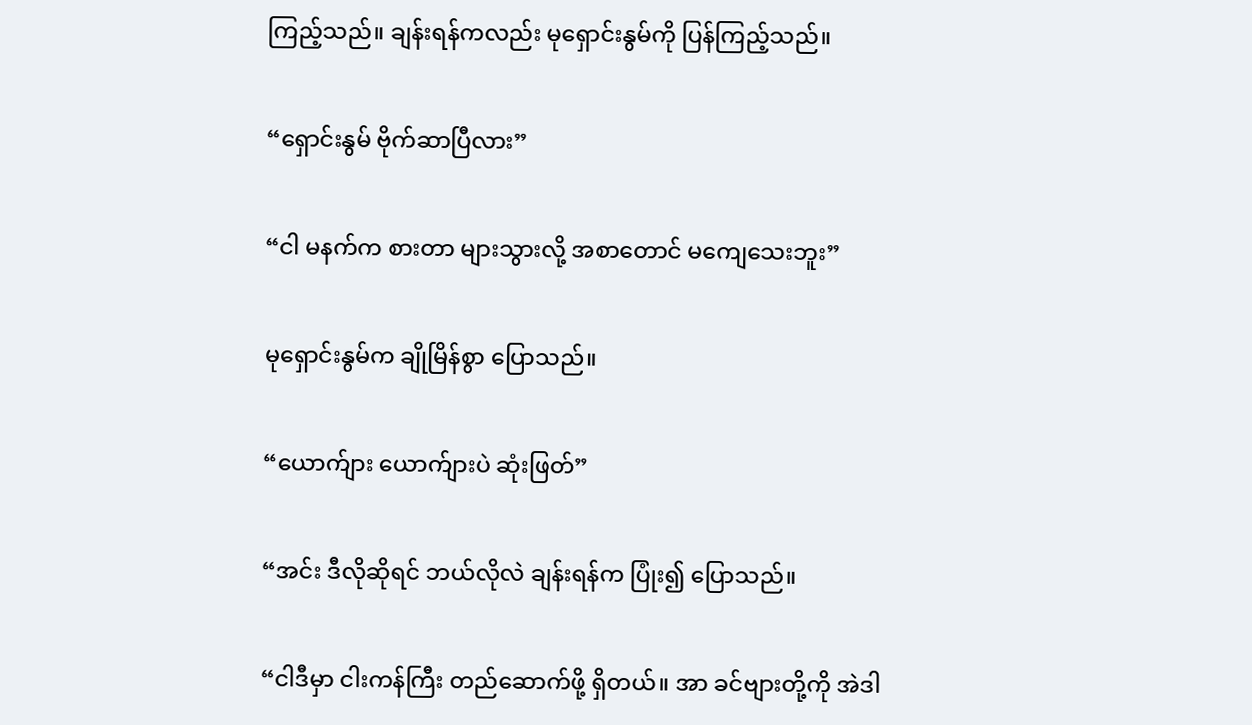ကြည့်သည်။ ချန်းရန်ကလည်း မုရှောင်းနွမ်ကို ပြန်ကြည့်သည်။

“ရှောင်းနွမ် ဗိုက်ဆာပြီလား”

“ငါ မနက်က စားတာ များသွားလို့ အစာတောင် မကျေသေးဘူး”

မုရှောင်းနွမ်က ချိုမြိန်စွာ ပြောသည်။

“ယောက်ျား ယောက်ျားပဲ ဆုံးဖြတ်”

“အင်း ဒီလိုဆိုရင် ဘယ်လိုလဲ ချန်းရန်က ပြုံး၍ ပြောသည်။

“ငါဒီမှာ ငါးကန်ကြီး တည်ဆောက်ဖို့ ရှိတယ်။ အာ ခင်ဗျားတို့ကို အဲဒါ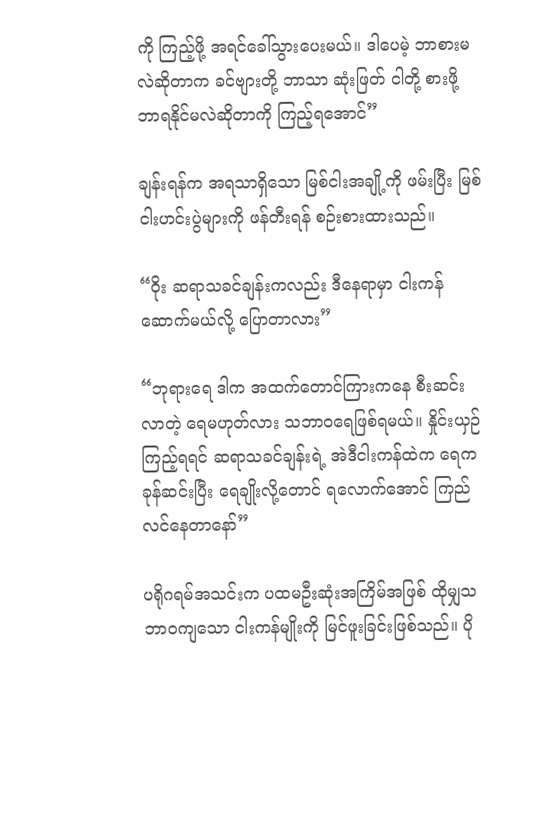ကို ကြည့်ဖို့ အရင်ခေါ်သွားပေးမယ်။ ဒါပေမဲ့ ဘာစားမလဲဆိုတာက ခင်ဗျားတို့ ဘာသာ ဆုံးဖြတ် ငါတို့ စားဖို့ ဘာရနိုင်မလဲဆိုတာကို ကြည့်ရအောင်”

ချန်းရန်က အရသာရှိသော မြစ်ငါးအချို့ကို ဖမ်းပြီး မြစ်ငါးဟင်းပွဲများကို ဖန်တီးရန် စဉ်းစားထားသည်။

“ဝိုး ဆရာသခင်ချန်းကလည်း ဒီနေရာမှာ ငါးကန်ဆောက်မယ်လို့ ပြောတာလား”

“ဘုရားရေ ဒါက အထက်တောင်ကြားကနေ စီးဆင်းလာတဲ့ ရေမဟုတ်လား သဘာဝရေဖြစ်ရမယ်။ နှိုင်းယှဉ်ကြည့်ရရင် ဆရာသခင်ချန်းရဲ့ အဲဒီငါးကန်ထဲက ရေက ခုန်ဆင်းပြီး‌ ရေချိုးလို့တောင် ရလောက်အောင် ကြည်လင်နေတာနော်”

ပရိုဂရမ်အသင်းက ပထမဦးဆုံးအကြိမ်အဖြစ် ထိုမျှသဘာဝကျသော ငါးကန်မျိုးကို မြင်ဖူးခြင်းဖြစ်သည်။ ပို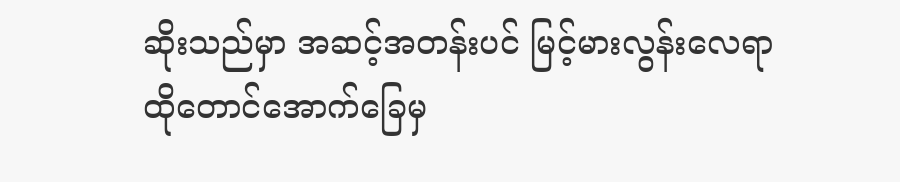ဆိုးသည်မှာ အဆင့်အတန်းပင် မြင့်မားလွန်းလေရာ ထိုတောင်အောက်ခြေမှ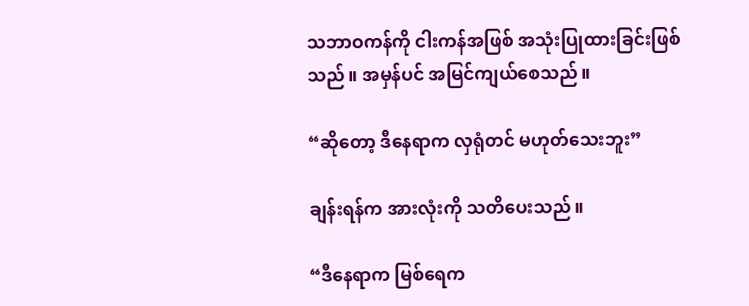သဘာဝကန်ကို ငါးကန်အဖြစ် အသုံးပြုထားခြင်းဖြစ်သည်။ အမှန်ပင် အမြင်ကျယ်စေသည်။

“ဆိုတော့ ဒီနေရာက လှရုံတင် မဟုတ်သေးဘူး”

ချန်းရန်က အားလုံးကို သတိပေးသည်။

“ဒီနေရာက မြစ်ရေက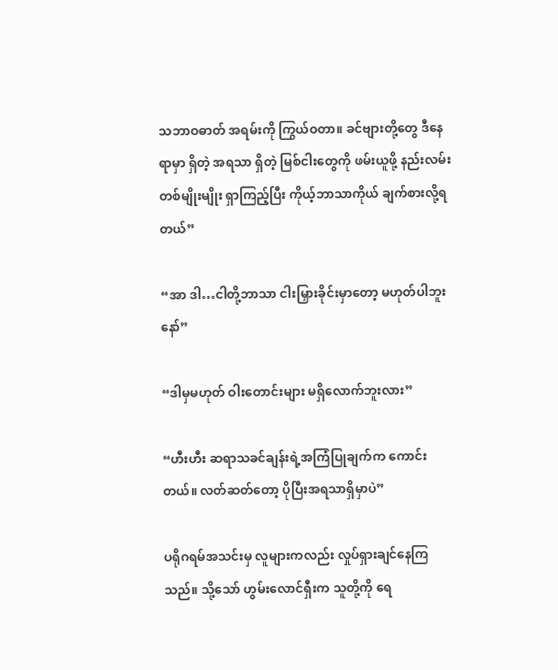သဘာဝဓာတ် အရမ်းကို ကြွယ်ဝတာ။ ခင်ဗျားတို့တွေ ဒီနေရာမှာ ရှိတဲ့ အရသာ ရှိတဲ့ မြစ်ငါးတွေကို ဖမ်းယူဖို့ နည်းလမ်းတစ်မျိုးမျိုး ရှာကြည့်ပြီး ကိုယ့်ဘာသာကိုယ် ချက်စားလို့ရတယ်”

“အာ ဒါ…ငါတို့ဘာသာ ငါးမြှားခိုင်းမှာတော့ မဟုတ်ပါဘူးနော်”

“ဒါမှမဟုတ် ဝါးတောင်းများ မရှိလောက်ဘူးလား”

“ဟီးဟီး ဆရာသခင်ချန်းရဲ့အကြံပြုချက်က ကောင်းတယ်။ လတ်ဆတ်တော့ ပိုပြီးအရသာရှိမှာပဲ”

ပရိုဂရမ်အသင်းမှ လူများကလည်း လှုပ်ရှားချင်နေကြသည်။ သို့သော် ဟွမ်းလောင်ရှီးက သူတို့ကို ရေ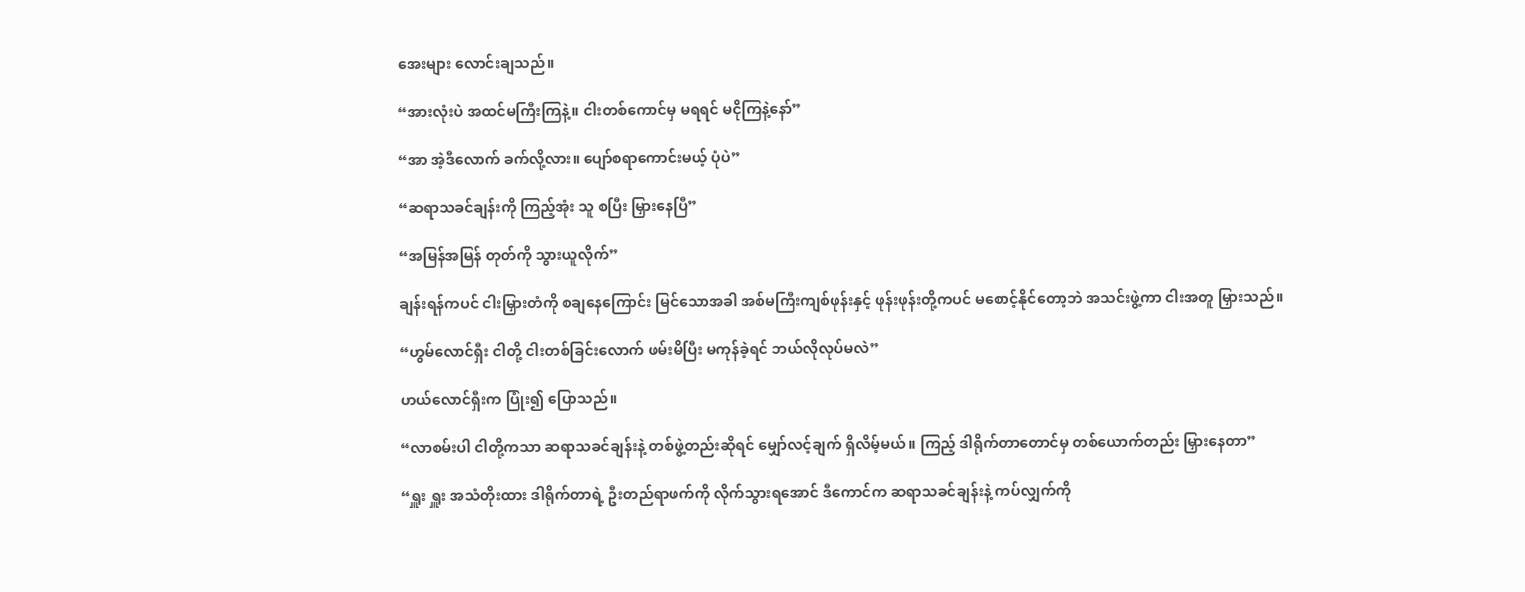အေးများ လောင်းချသည်။

“အားလုံးပဲ အထင်မကြီးကြနဲ့။ ငါးတစ်ကောင်မှ မရရင် မငိုကြနဲ့နော်”

“အာ အဲ့ဒီလောက် ခက်လို့လား။ ပျော်စရာကောင်းမယ့် ပုံပဲ”

“ဆရာသခင်ချန်းကို ကြည့်အုံး သူ စပြီး မြှားနေပြီ”

“အမြန်အမြန် တုတ်ကို သွားယူလိုက်”

ချန်းရန်ကပင် ငါးမြှားတံကို စချနေကြောင်း မြင်သောအခါ အစ်မကြီးကျစ်ဖုန်းနှင့် ဖုန်းဖုန်းတို့ကပင် မစောင့်နိုင်တော့ဘဲ အသင်းဖွဲ့ကာ ငါးအတူ မြှားသည်။

“ဟွမ်လောင်ရှီး ငါတို့ ငါးတစ်ခြင်းလောက် ဖမ်းမိပြီး မကုန်ခဲ့ရင် ဘယ်လိုလုပ်မလဲ”

ဟယ်လောင်ရှီးက ပြုံး၍ ပြောသည်။

“လာစမ်းပါ ငါတို့ကသာ ဆရာသခင်ချန်းနဲ့ တစ်ဖွဲ့တည်းဆိုရင် မျှော်လင့်ချက် ရှိလိမ့်မယ်။ ကြည့် ဒါရိုက်တာတောင်မှ တစ်ယောက်တည်း မြှားနေတာ”

“ရှူး ရှူး အသံတိုးထား ဒါရိုက်တာရဲ့ ဦးတည်ရာဖက်ကို လိုက်သွားရအောင် ဒီကောင်က ဆရာသခင်ချန်းနဲ့ ကပ်လျှက်ကို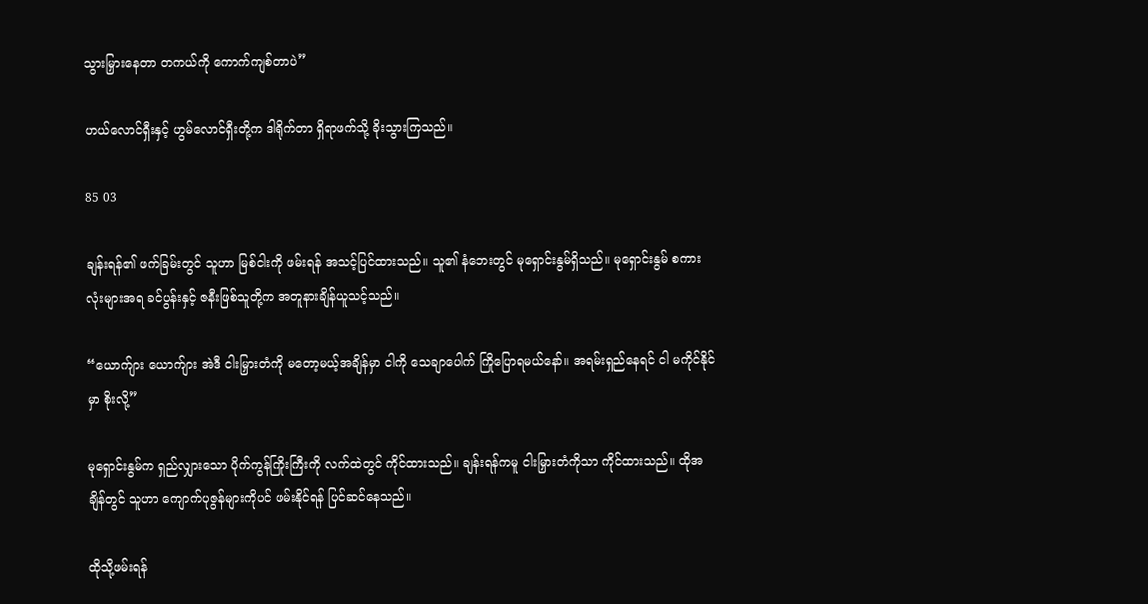သွားမြှားနေတာ တကယ်ကို ကောက်ကျစ်တာပဲ”

ဟယ်လောင်ရှီးနှင့် ဟွမ်လောင်ရှီးတို့က ဒါရိုက်တာ ရှိရာဖက်သို့ ခိုးသွားကြသည်။

85 03

ချန်းရန်၏ ဖက်ခြမ်းတွင် သူဟာ မြစ်ငါးကို ဖမ်းရန် အသင့်ပြင်ထားသည်။ သူ၏ နံဘေးတွင် မုရှောင်းနွမ်ရှိသည်။ မုရှောင်းနွမ် စကားလုံးများအရ ခင်ပွန်းနှင့် ဇနီးဖြစ်သူတို့က အတူနားချိန်ယူသင့်သည်။

“ယောက်ျား ယောက်ျား အဲဒီ ငါးမြှားတံကို မတော့မယ့်အချိန်မှာ ငါကို သေချာပေါက် ကြိုပြောရမယ်နော်။ အရမ်းရှည်နေရင် ငါ မကိုင်နိုင်မှာ စိုးလို့”

မုရှောင်းနွမ်က ရှည်လျှားသော ပိုက်ကွန်ကြိုးကြီးကို လက်ထဲတွင် ကိုင်ထားသည်။ ချန်းရန်ကမူ ငါးမြှားတံကိုသာ ကိုင်ထားသည်။ ထိုအချိန်တွင် သူဟာ ကျောက်ပုဇွန်များကိုပင် ဖမ်းနိုင်ရန် ပြင်ဆင်နေသည်။

ထိုသို့ဖမ်းရန်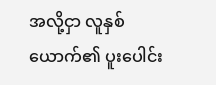အလို့ငှာ လူနှစ်ယောက်၏ ပူးပေါင်း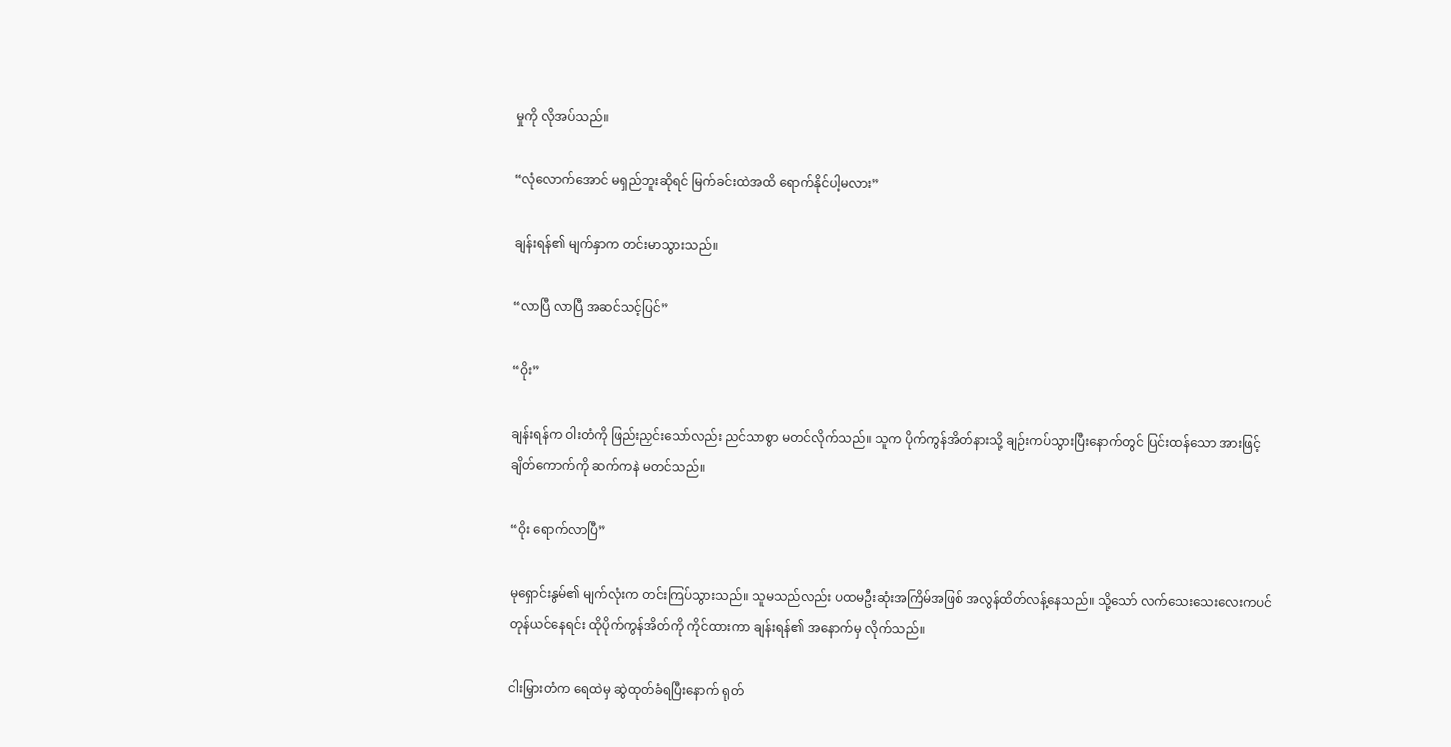မှုကို လိုအပ်သည်။

“လုံလောက်အောင် မရှည်ဘူးဆိုရင် မြက်ခင်းထဲအထိ ရောက်နိုင်ပါ့မလား”

ချန်းရန်၏ မျက်နှာက တင်းမာသွားသည်။

“လာပြီ လာပြီ အဆင်သင့်ပြင်”

“ဝိုး”

ချန်းရန်က ဝါးတံကို ဖြည်းညှင်းသော်လည်း ညင်သာစွာ မတင်လိုက်သည်။ သူက ပိုက်ကွန်အိတ်နားသို့ ချဉ်းကပ်သွားပြီးနောက်တွင် ပြင်းထန်သော အားဖြင့် ချိတ်ကောက်ကို ဆက်ကနဲ မတင်သည်။

“ဝိုး ရောက်လာပြီ”

မုရှောင်းနွမ်၏ မျက်လုံးက တင်းကြပ်သွားသည်။ သူမသည်လည်း ပထမဦးဆုံးအကြိမ်အဖြစ် အလွန်ထိတ်လန့်နေသည်။ သို့သော် လက်သေးသေးလေးကပင် တုန်ယင်နေရင်း ထိုပိုက်ကွန်အိတ်ကို ကိုင်ထားကာ ချန်းရန်၏ အနောက်မှ လိုက်သည်။

ငါးမြှားတံက ရေထဲမှ ဆွဲထုတ်ခံရပြီးနောက် ရုတ်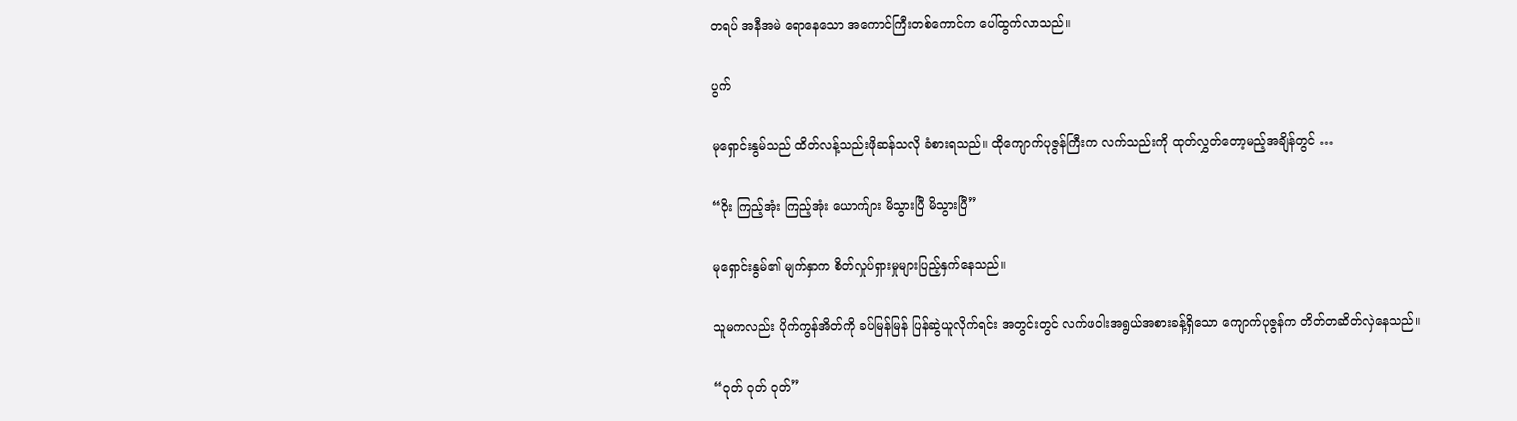တရပ် အနီအမဲ ရောနေသော အကောင်ကြီးတစ်ကောင်က ပေါ်ထွက်လာသည်။

ပွက်

မုရှောင်းနွမ်သည် ထိတ်လန့်သည်းဖိုဆန်သလို ခံစားရသည်။ ထိုကျောက်ပုဇွန်ကြီးက လက်သည်းကို ထုတ်လွှတ်တော့မည့်အချိန်တွင် …

“ဝိုး ကြည့်အုံး ကြည့်အုံး ယောက်ျား မိသွားပြီ မိသွားပြီ”

မုရှောင်းနွမ်၏ မျက်နှာက စိတ်လှုပ်ရှားမှုများပြည့်နှက်နေသည်။

သူမကလည်း ပိုက်ကွန်အိတ်ကို ခပ်မြန်မြန် ပြန်ဆွဲယူလိုက်ရင်း အတွင်းတွင် လက်ဖဝါးအရွယ်အစားခန့်ရှိသော ကျောက်ပုဇွန်က တိတ်တဆိတ်လှဲနေသည်။

“ဝုတ် ဝုတ် ဝုတ်”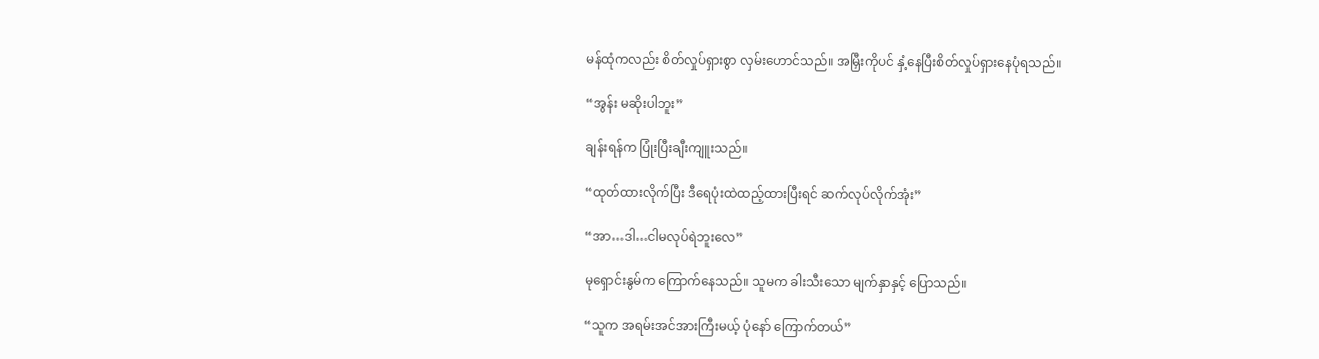မန်ထုံကလည်း စိတ်လှုပ်ရှားစွာ လှမ်းဟောင်သည်။ အမြှီးကိုပင် နှံ့နေပြီးစိတ်လှုပ်ရှားနေပုံရသည်။

“အွန်း မဆိုးပါဘူး”

ချန်းရန်က ပြုံးပြီးချီးကျူးသည်။

“ထုတ်ထားလိုက်ပြီး ဒီရေပုံးထဲထည့်ထားပြီးရင် ဆက်လုပ်လိုက်အုံး”

“အာ…ဒါ…ငါမလုပ်ရဲဘူးလေ”

မုရှောင်းနွမ်က ကြောက်နေသည်။ သူမက ခါးသီးသော မျက်နှာနှင့် ပြောသည်။

“သူက အရမ်းအင်အားကြီးမယ့် ပုံနော် ကြောက်တယ်”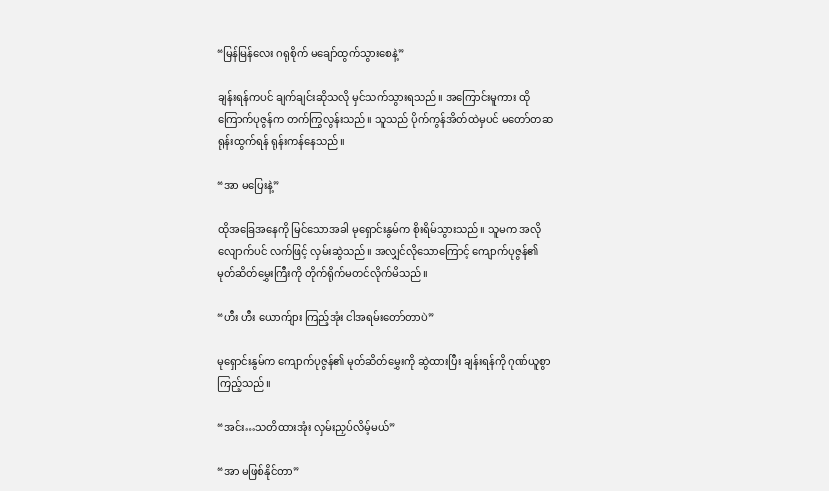“မြန်မြန်လေး ဂရုစိုက် မချော်ထွက်သွားစေနဲ့”

ချန်းရန်ကပင် ချက်ချင်းဆိုသလို မှင်သက်သွားရသည်။ အကြောင်းမူကား ထိုကြောက်ပုဇွန်က တက်ကြွလွန်းသည်။ သူသည် ပိုက်ကွန်အိတ်ထဲမှပင် မတော်တဆရုန်းထွက်ရန် ရုန်းကန်နေသည်။

“အာ မပြေးနဲ့”

ထိုအခြေအနေကို မြင်သောအခါ မုရှောင်းနွမ်က စိုးရိမ်သွားသည်။ သူမက အလိုလျောက်ပင် လက်ဖြင့် လှမ်းဆွဲသည်။ အလျှင်လိုသောကြောင့် ကျောက်ပုဇွန်၏ မုတ်ဆိတ်မွှေးကြီးကို တိုက်ရိုက်မတင်လိုက်မိသည်။

“ဟီး ဟီး ယောက်ျား ကြည့်အုံး ငါအရမ်းတော်တာပဲ”

မုရှောင်းနွမ်က ကျောက်ပုဇွန်၏ မုတ်ဆိတ်မွှေးကို ဆွဲထားပြီး ချန်းရန်ကို ဂုဏ်ယူစွာ ကြည့်သည်။

“အင်း…သတိထားအုံး လှမ်းညှပ်လိမ့်မယ်”

“အာ မဖြစ်နိုင်တာ”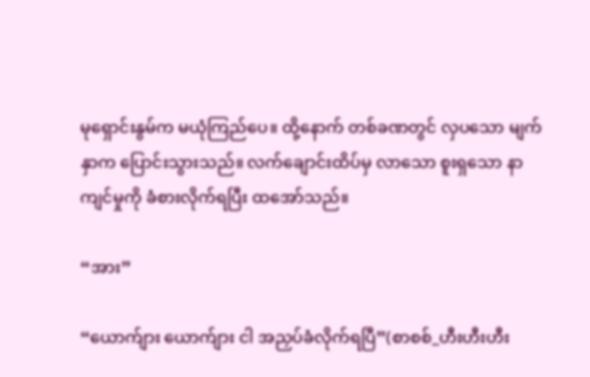မုရှောင်းနွမ်က မယုံကြည်ပေ။ ထို့နောက် တစ်ခဏတွင် လှပသော မျက်နှာက ပြောင်းသွားသည်။ လက်ချောင်းထိပ်မှ လာသော စူးရှသော နာကျင်မှုကို ခံစားလိုက်ရပြီး ထအော်သည်။

“အား”

“ယောက်ျား ယောက်ျား ငါ အညှပ်ခံလိုက်ရပြီ”(စာစစ်_ဟီးဟီးဟီး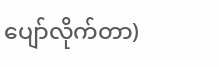ပျော်လိုက်တာ)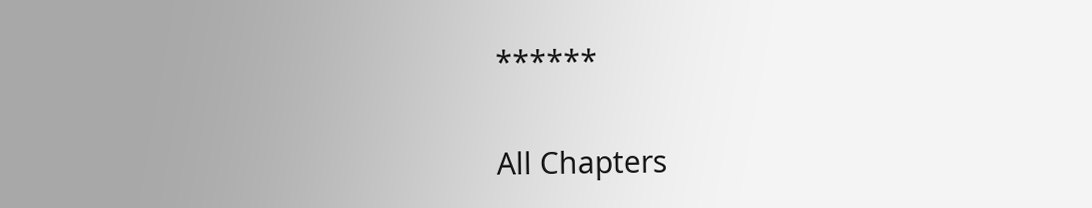******

All Chapters